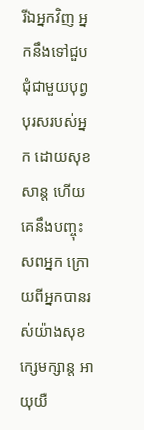រីឯអ្នកវិញ អ្នកនឹងទៅជួបជុំជាមួយបុព្វបុរសរបស់អ្នក ដោយសុខសាន្ត ហើយគេនឹងបញ្ចុះសពអ្នក ក្រោយពីអ្នកបានរស់យ៉ាងសុខក្សេមក្សាន្ត អាយុយឺ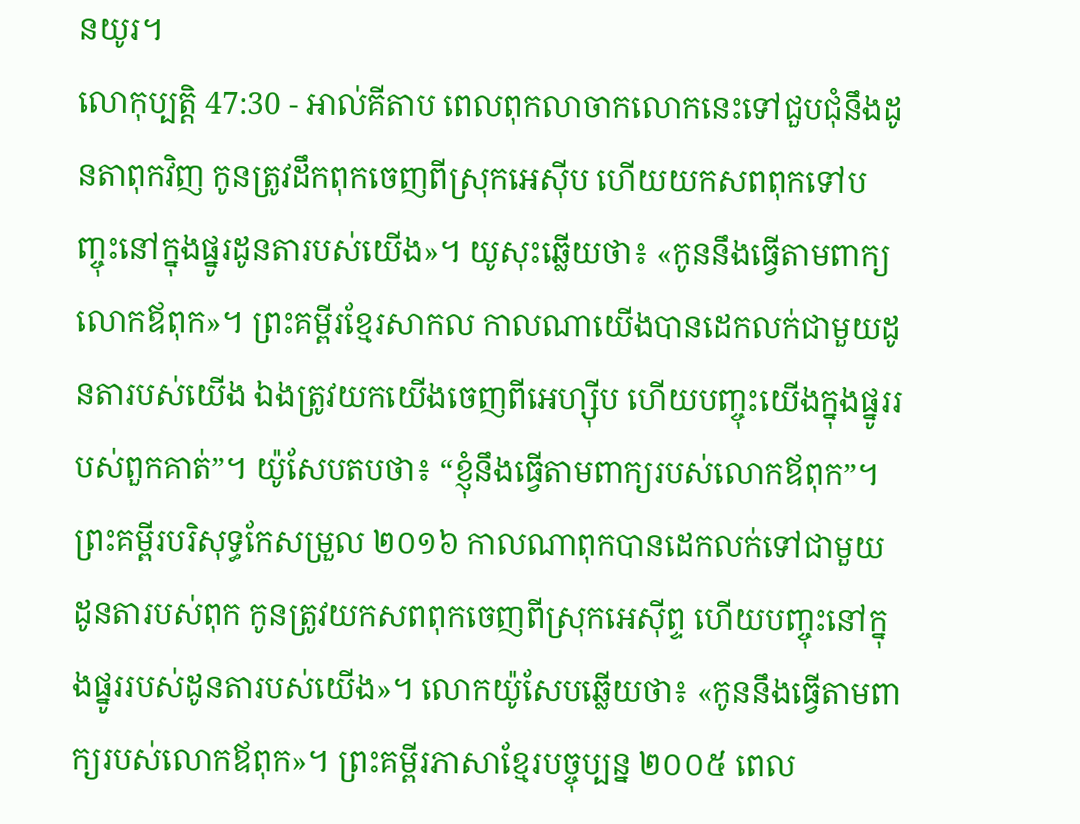នយូរ។
លោកុប្បត្តិ 47:30 - អាល់គីតាប ពេលពុកលាចាកលោកនេះទៅជួបជុំនឹងដូនតាពុកវិញ កូនត្រូវដឹកពុកចេញពីស្រុកអេស៊ីប ហើយយកសពពុកទៅបញ្ចុះនៅក្នុងផ្នូរដូនតារបស់យើង»។ យូសុះឆ្លើយថា៖ «កូននឹងធ្វើតាមពាក្យលោកឪពុក»។ ព្រះគម្ពីរខ្មែរសាកល កាលណាយើងបានដេកលក់ជាមួយដូនតារបស់យើង ឯងត្រូវយកយើងចេញពីអេហ្ស៊ីប ហើយបញ្ចុះយើងក្នុងផ្នូររបស់ពួកគាត់”។ យ៉ូសែបតបថា៖ “ខ្ញុំនឹងធ្វើតាមពាក្យរបស់លោកឪពុក”។ ព្រះគម្ពីរបរិសុទ្ធកែសម្រួល ២០១៦ កាលណាពុកបានដេកលក់ទៅជាមួយដូនតារបស់ពុក កូនត្រូវយកសពពុកចេញពីស្រុកអេស៊ីព្ទ ហើយបញ្ចុះនៅក្នុងផ្នូររបស់ដូនតារបស់យើង»។ លោកយ៉ូសែបឆ្លើយថា៖ «កូននឹងធ្វើតាមពាក្យរបស់លោកឪពុក»។ ព្រះគម្ពីរភាសាខ្មែរបច្ចុប្បន្ន ២០០៥ ពេល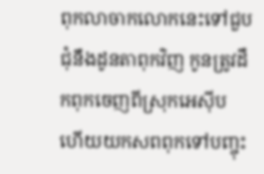ពុកលាចាកលោកនេះទៅជួបជុំនឹងដូនតាពុកវិញ កូនត្រូវដឹកពុកចេញពីស្រុកអេស៊ីប ហើយយកសពពុកទៅបញ្ចុះ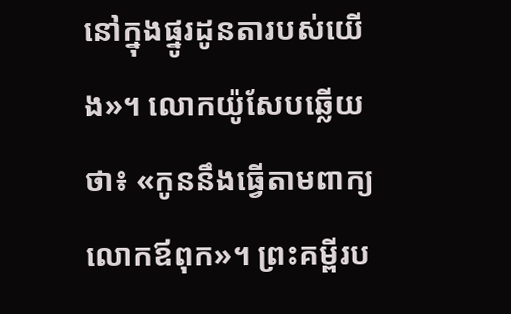នៅក្នុងផ្នូរដូនតារបស់យើង»។ លោកយ៉ូសែបឆ្លើយថា៖ «កូននឹងធ្វើតាមពាក្យលោកឪពុក»។ ព្រះគម្ពីរប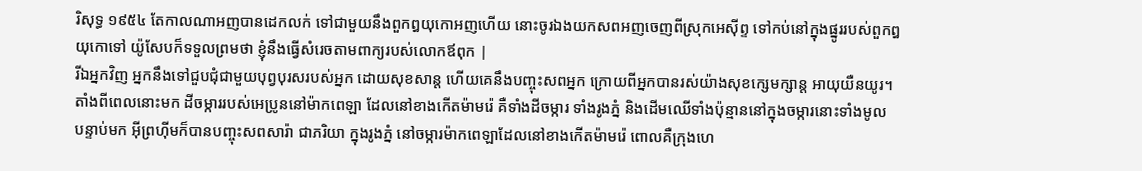រិសុទ្ធ ១៩៥៤ តែកាលណាអញបានដេកលក់ ទៅជាមួយនឹងពួកឰយុកោអញហើយ នោះចូរឯងយកសពអញចេញពីស្រុកអេស៊ីព្ទ ទៅកប់នៅក្នុងផ្នូររបស់ពួកឰយុកោទៅ យ៉ូសែបក៏ទទួលព្រមថា ខ្ញុំនឹងធ្វើសំរេចតាមពាក្យរបស់លោកឪពុក |
រីឯអ្នកវិញ អ្នកនឹងទៅជួបជុំជាមួយបុព្វបុរសរបស់អ្នក ដោយសុខសាន្ត ហើយគេនឹងបញ្ចុះសពអ្នក ក្រោយពីអ្នកបានរស់យ៉ាងសុខក្សេមក្សាន្ត អាយុយឺនយូរ។
តាំងពីពេលនោះមក ដីចម្ការរបស់អេប្រូននៅម៉ាកពេឡា ដែលនៅខាងកើតម៉ាមរ៉េ គឺទាំងដីចម្ការ ទាំងរូងភ្នំ និងដើមឈើទាំងប៉ុន្មាននៅក្នុងចម្ការនោះទាំងមូល
បន្ទាប់មក អ៊ីព្រហ៊ីមក៏បានបញ្ចុះសពសារ៉ា ជាភរិយា ក្នុងរូងភ្នំ នៅចម្ការម៉ាកពេឡាដែលនៅខាងកើតម៉ាមរ៉េ ពោលគឺក្រុងហេ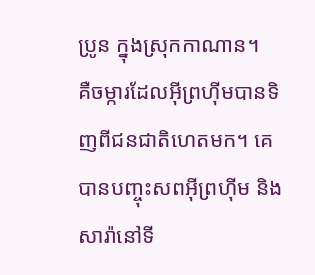ប្រូន ក្នុងស្រុកកាណាន។
គឺចម្ការដែលអ៊ីព្រហ៊ីមបានទិញពីជនជាតិហេតមក។ គេបានបញ្ចុះសពអ៊ីព្រហ៊ីម និងសារ៉ានៅទី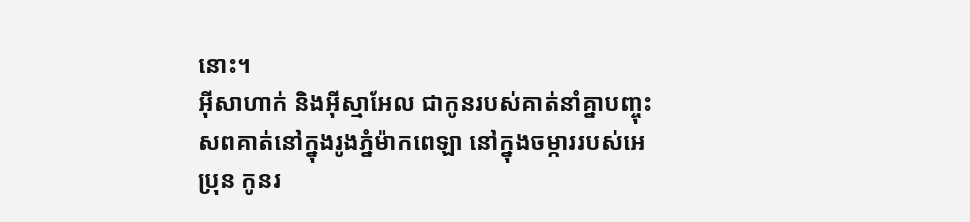នោះ។
អ៊ីសាហាក់ និងអ៊ីស្មាអែល ជាកូនរបស់គាត់នាំគ្នាបញ្ចុះសពគាត់នៅក្នុងរូងភ្នំម៉ាកពេឡា នៅក្នុងចម្ការរបស់អេប្រុន កូនរ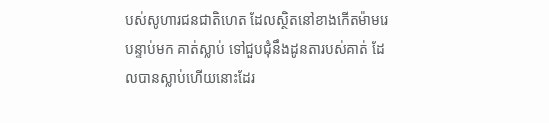បស់សូហារជនជាតិហេត ដែលស្ថិតនៅខាងកើតម៉ាមរេ
បន្ទាប់មក គាត់ស្លាប់ ទៅជួបជុំនឹងដូនតារបស់គាត់ ដែលបានស្លាប់ហើយនោះដែរ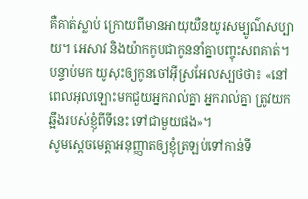គឺគាត់ស្លាប់ ក្រោយពីមានអាយុយឺនយូរសម្បូណ៌សប្បាយ។ អេសាវ និងយ៉ាកកូបជាកូននាំគ្នាបញ្ចុះសពគាត់។
បន្ទាប់មក យូសុះឲ្យកូនចៅអ៊ីស្រអែលស្បថថា៖ «នៅពេលអុលឡោះមកជួយអ្នករាល់គ្នា អ្នករាល់គ្នា ត្រូវយកឆ្អឹងរបស់ខ្ញុំពីទីនេះ ទៅជាមួយផង»។
សូមស្តេចមេត្តាអនុញ្ញាតឲ្យខ្ញុំត្រឡប់ទៅកាន់ទី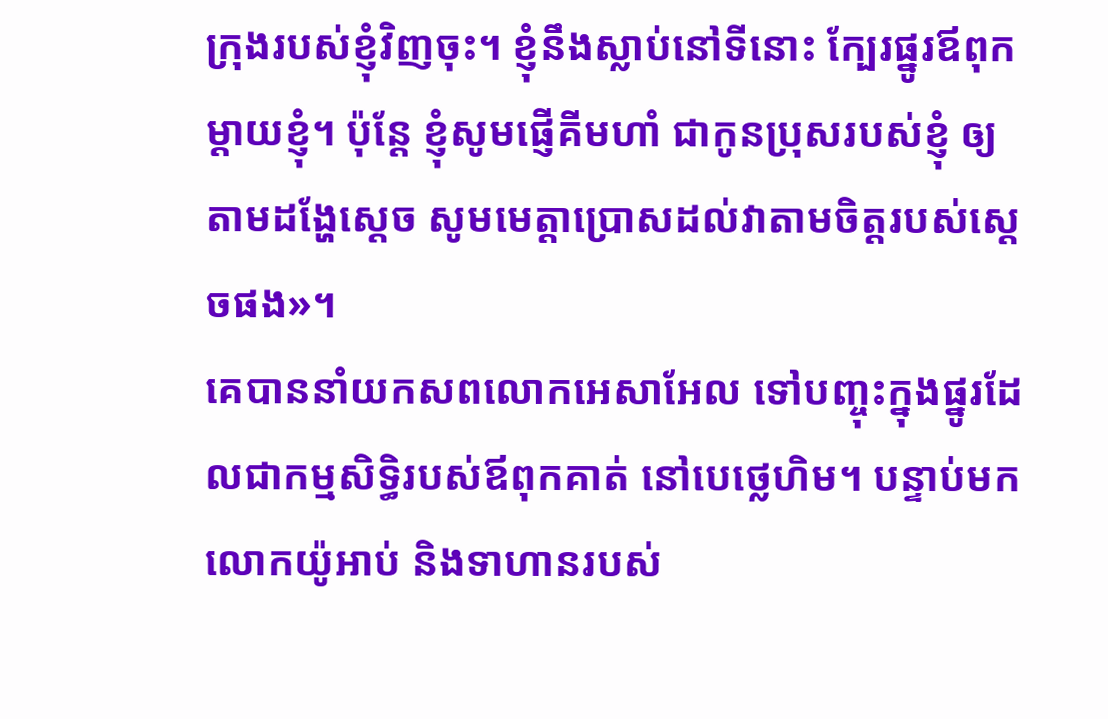ក្រុងរបស់ខ្ញុំវិញចុះ។ ខ្ញុំនឹងស្លាប់នៅទីនោះ ក្បែរផ្នូរឪពុកម្តាយខ្ញុំ។ ប៉ុន្តែ ខ្ញុំសូមផ្ញើគីមហាំ ជាកូនប្រុសរបស់ខ្ញុំ ឲ្យតាមដង្ហែស្តេច សូមមេត្តាប្រោសដល់វាតាមចិត្តរបស់ស្តេចផង»។
គេបាននាំយកសពលោកអេសាអែល ទៅបញ្ចុះក្នុងផ្នូរដែលជាកម្មសិទ្ធិរបស់ឪពុកគាត់ នៅបេថ្លេហិម។ បន្ទាប់មក លោកយ៉ូអាប់ និងទាហានរបស់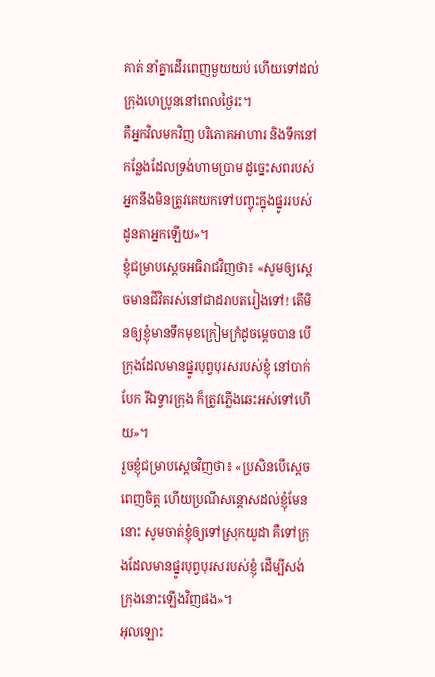គាត់ នាំគ្នាដើរពេញមួយយប់ ហើយទៅដល់ក្រុងហេប្រូននៅពេលថ្ងៃរះ។
គឺអ្នកវិលមកវិញ បរិភោគអាហារ និងទឹកនៅកន្លែងដែលទ្រង់ហាមប្រាម ដូច្នេះសពរបស់អ្នកនឹងមិនត្រូវគេយកទៅបញ្ចុះក្នុងផ្នូររបស់ដូនតាអ្នកឡើយ»។
ខ្ញុំជម្រាបស្តេចអធិរាជវិញថា៖ «សូមឲ្យស្តេចមានជីវិតរស់នៅជាដរាបតរៀងទៅ! តើមិនឲ្យខ្ញុំមានទឹកមុខក្រៀមក្រំដូចម្ដេចបាន បើក្រុងដែលមានផ្នូរបុព្វបុរសរបស់ខ្ញុំ នៅបាក់បែក រីឯទ្វារក្រុង ក៏ត្រូវភ្លើងឆេះអស់ទៅហើយ»។
រួចខ្ញុំជម្រាបស្តេចវិញថា៖ «ប្រសិនបើស្តេចពេញចិត្ត ហើយប្រណីសន្ដោសដល់ខ្ញុំមែននោះ សូមចាត់ខ្ញុំឲ្យទៅស្រុកយូដា គឺទៅក្រុងដែលមានផ្នូរបុព្វបុរសរបស់ខ្ញុំ ដើម្បីសង់ក្រុងនោះឡើងវិញផង»។
អុលឡោះ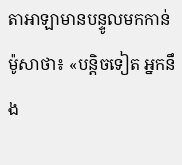តាអាឡាមានបន្ទូលមកកាន់ម៉ូសាថា៖ «បន្តិចទៀត អ្នកនឹង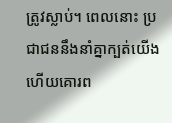ត្រូវស្លាប់។ ពេលនោះ ប្រជាជននឹងនាំគ្នាក្បត់យើង ហើយគោរព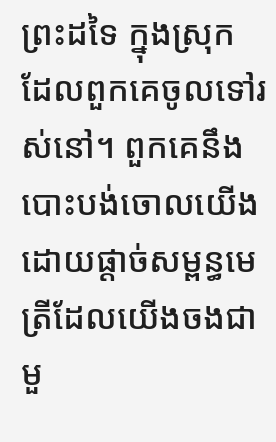ព្រះដទៃ ក្នុងស្រុកដែលពួកគេចូលទៅរស់នៅ។ ពួកគេនឹងបោះបង់ចោលយើងដោយផ្តាច់សម្ពន្ធមេត្រីដែលយើងចងជាមួ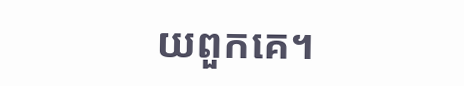យពួកគេ។